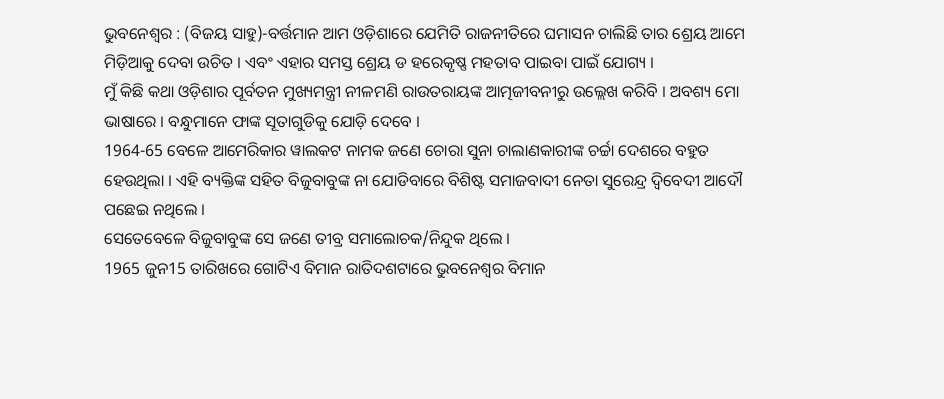ଭୁବନେଶ୍ୱର : (ବିଜୟ ସାହୁ)-ବର୍ତ୍ତମାନ ଆମ ଓଡ଼ିଶାରେ ଯେମିତି ରାଜନୀତିରେ ଘମାସନ ଚାଲିଛି ତାର ଶ୍ରେୟ ଆମେ ମିଡ଼ିଆକୁ ଦେବା ଉଚିତ । ଏବଂ ଏହାର ସମସ୍ତ ଶ୍ରେୟ ଡ ହରେକୃଷ୍ଣ ମହତାବ ପାଇବା ପାଇଁ ଯୋଗ୍ୟ ।
ମୁଁ କିଛି କଥା ଓଡ଼ିଶାର ପୂର୍ବତନ ମୁଖ୍ୟମନ୍ତ୍ରୀ ନୀଳମଣି ରାଉତରାୟଙ୍କ ଆତ୍ମଜୀବନୀରୁ ଉଲ୍ଲେଖ କରିବି । ଅବଶ୍ୟ ମୋ ଭାଷାରେ । ବନ୍ଧୁମାନେ ଫାଙ୍କ ସୂତାଗୁଡିକୁ ଯୋଡ଼ି ଦେବେ ।
1964-65 ବେଳେ ଆମେରିକାର ୱାଲକଟ ନାମକ ଜଣେ ଚୋରା ସୁନା ଚାଲାଣକାରୀଙ୍କ ଚର୍ଚ୍ଚା ଦେଶରେ ବହୁତ ହେଉଥିଲା । ଏହି ବ୍ୟକ୍ତିଙ୍କ ସହିତ ବିଜୁବାବୁଙ୍କ ନା ଯୋଡିବାରେ ବିଶିଷ୍ଟ ସମାଜବାଦୀ ନେତା ସୁରେନ୍ଦ୍ର ଦ୍ବିବେଦୀ ଆଦୌ ପଛେଇ ନଥିଲେ ।
ସେତେବେଳେ ବିଜୁବାବୁଙ୍କ ସେ ଜଣେ ତୀବ୍ର ସମାଲୋଚକ/ନିନ୍ଦୁକ ଥିଲେ ।
1965 ଜୁନ15 ତାରିଖରେ ଗୋଟିଏ ବିମାନ ରାତିଦଶଟାରେ ଭୁବନେଶ୍ୱର ବିମାନ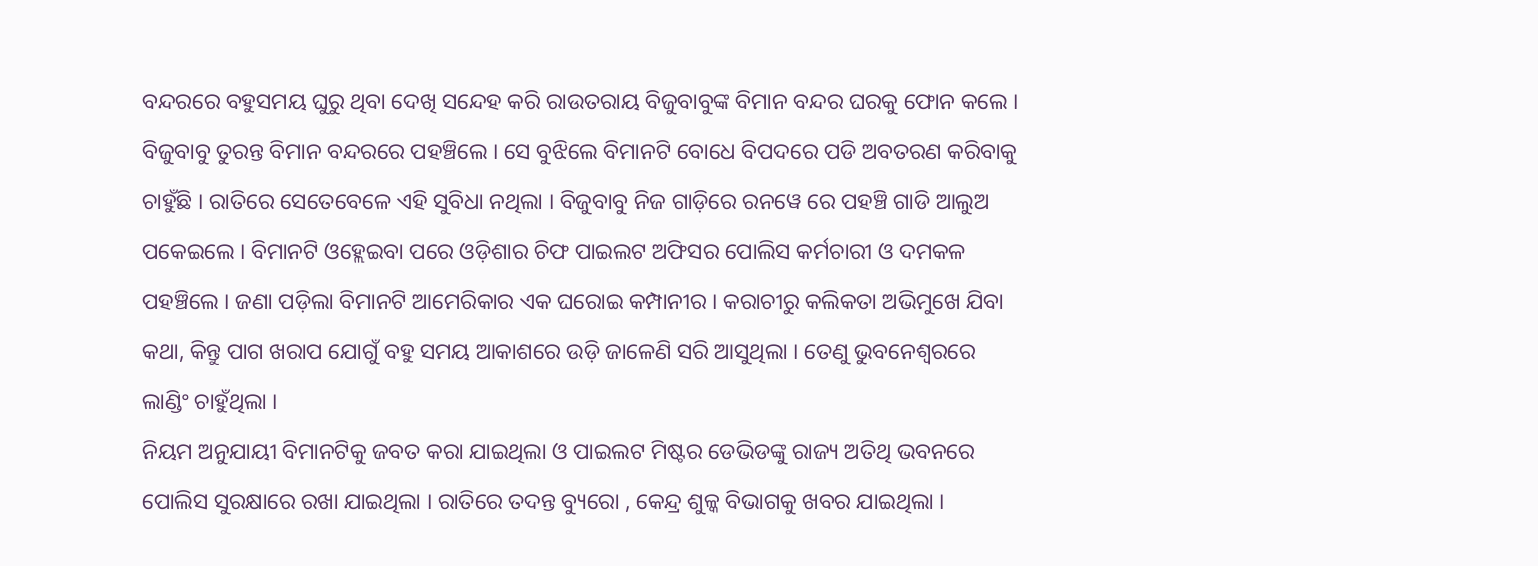ବନ୍ଦରରେ ବହୁସମୟ ଘୁରୁ ଥିବା ଦେଖି ସନ୍ଦେହ କରି ରାଉତରାୟ ବିଜୁବାବୁଙ୍କ ବିମାନ ବନ୍ଦର ଘରକୁ ଫୋନ କଲେ । ବିଜୁବାବୁ ତୁରନ୍ତ ବିମାନ ବନ୍ଦରରେ ପହଞ୍ଚିଲେ । ସେ ବୁଝିଲେ ବିମାନଟି ବୋଧେ ବିପଦରେ ପଡି ଅବତରଣ କରିବାକୁ ଚାହୁଁଛି । ରାତିରେ ସେତେବେଳେ ଏହି ସୁବିଧା ନଥିଲା । ବିଜୁବାବୁ ନିଜ ଗାଡ଼ିରେ ରନୱେ ରେ ପହଞ୍ଚି ଗାଡି ଆଲୁଅ ପକେଇଲେ । ବିମାନଟି ଓହ୍ଲେଇବା ପରେ ଓଡ଼ିଶାର ଚିଫ ପାଇଲଟ ଅଫିସର ପୋଲିସ କର୍ମଚାରୀ ଓ ଦମକଳ ପହଞ୍ଚିଲେ । ଜଣା ପଡ଼ିଲା ବିମାନଟି ଆମେରିକାର ଏକ ଘରୋଇ କମ୍ପାନୀର । କରାଚୀରୁ କଲିକତା ଅଭିମୁଖେ ଯିବା କଥା, କିନ୍ତୁ ପାଗ ଖରାପ ଯୋଗୁଁ ବହୁ ସମୟ ଆକାଶରେ ଉଡ଼ି ଜାଳେଣି ସରି ଆସୁଥିଲା । ତେଣୁ ଭୁବନେଶ୍ୱରରେ ଲାଣ୍ଡିଂ ଚାହୁଁଥିଲା ।
ନିୟମ ଅନୁଯାୟୀ ବିମାନଟିକୁ ଜବତ କରା ଯାଇଥିଲା ଓ ପାଇଲଟ ମିଷ୍ଟର ଡେଭିଡଙ୍କୁ ରାଜ୍ୟ ଅତିଥି ଭବନରେ ପୋଲିସ ସୁରକ୍ଷାରେ ରଖା ଯାଇଥିଲା । ରାତିରେ ତଦନ୍ତ ବ୍ୟୁରୋ , କେନ୍ଦ୍ର ଶୁଳ୍କ ବିଭାଗକୁ ଖବର ଯାଇଥିଲା ।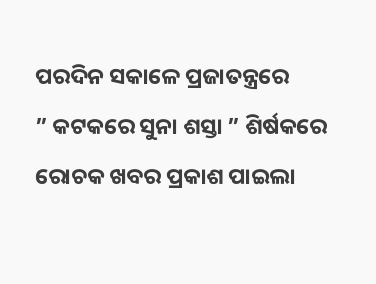ପରଦିନ ସକାଳେ ପ୍ରଜାତନ୍ତ୍ରରେ
” କଟକରେ ସୁନା ଶସ୍ତା ” ଶିର୍ଷକରେ
ରୋଚକ ଖବର ପ୍ରକାଶ ପାଇଲା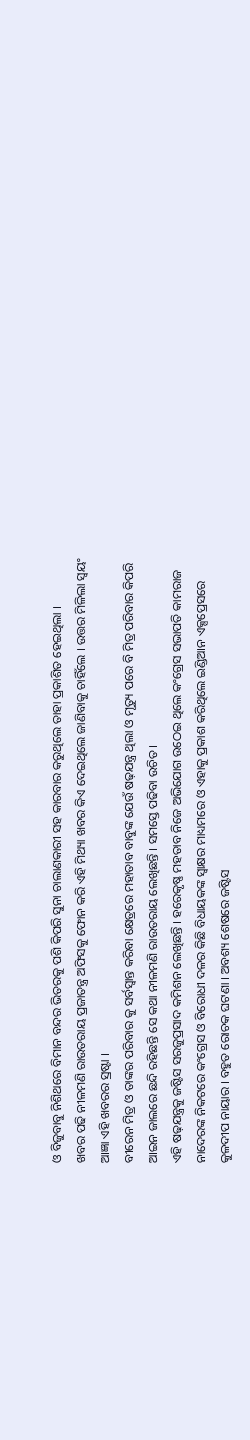ଓ ବିଜୁବାବୁ ନିଶିଥରେ ବିମାନ ବନ୍ଦର ଭିତରକୁ ପଶି କିପରି ସୁନା ଚାଲାଣକାରୀ ସହ କାରବାର କରୁଥିଲେ ତାହା ପ୍ରକାଶିତ ହେଇଥିଲା ।
ଖବର ପଢି ନୀଳମଣି ରାଉତରାୟ ପ୍ରଜାତନ୍ତ୍ର ଅଫିସକୁ ଫୋନ କରି ଏହି ମିଥ୍ୟା ଖବର କିଏ ଦେଇଥିଲେ ଜାଣିବାକୁ ଚାହିଁଲେ । ଉତ୍ତର ମିଳିଲା ସ୍ୱୟଂ ଆଜ୍ଞା ଏହି ଖବରର ସ୍ରଷ୍ଟା ।
ବୀରେନ ମିତ୍ର ଓ ତାଙ୍କର ପରିବାର କୁ ସର୍ବସ୍ୱାନ୍ତ କରିବା କ୍ଷେତ୍ରରେ ମହାତାବ ବାବୁଙ୍କ ଯେଉଁ ଷଢ଼ଯନ୍ତ୍ର ଥିଲା ଓ ମୃତ୍ୟୁ ପରେ ବି ମିତ୍ର ପରିବାର କିପରି ଆଇନ ଜାଲରେ ଛନ୍ଦି ରହିଛନ୍ତି ସେ କଥା ନୀଳମଣି ରାଉତରାୟ ଲେଖିଛନ୍ତି । ସମସ୍ତେ ପଢିବା ଉଚିତ ।
ଏହି ଷଢ଼ଯନ୍ତ୍ରକୁ ଜଷ୍ଟିସ ସରଜୁପ୍ରସାଦ କମିଶନ ଲେଖିଛନ୍ତି । ହରେକୃଷ୍ଣ ମହତାବ ନିଜେ ଅଭିଯୋଗ ଉଠେଇ ଥିଲେ କଂଗ୍ରେସ ସଭାପତି କାମରାଜ ନାଦେରଙ୍କ ନିକଟରେ କଂଗ୍ରେସ ଓ ବିରୋଧୀ ଦଳର କିଛି ବିଧାୟକଙ୍କ ସ୍ବାକ୍ଷର ମାଧ୍ୟମରେ ଓ ଏହାକୁ ପ୍ରକାଶ କରିଥିଲେ ଇଣ୍ଡିଆନ ଏକ୍ସପ୍ରେସରେ କୁଳଦୀପ ନାୟାର । ବହୁତ ରୋଚକ ଘଟଣା । ଅବଶ୍ୟ ଶେଷରେ ଜଷ୍ଟିସ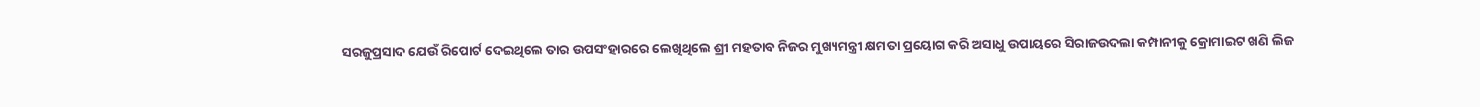ସରଜୁପ୍ରସାଦ ଯେଉଁ ରିପୋର୍ଟ ଦେଇଥିଲେ ତାର ଉପସଂହାରରେ ଲେଖିଥିଲେ ଶ୍ରୀ ମହତାବ ନିଜର ମୁଖ୍ୟମନ୍ତ୍ରୀ କ୍ଷମତା ପ୍ରୟୋଗ କରି ଅସାଧୁ ଉପାୟରେ ସିରାଜଉଦଲା କମ୍ପାନୀକୁ କ୍ରୋମାଇଟ ଖଣି ଲିଜ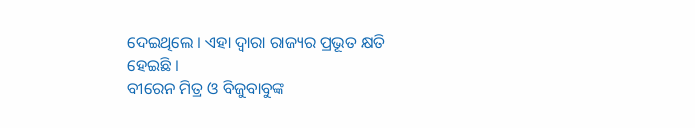ଦେଇଥିଲେ । ଏହା ଦ୍ଵାରା ରାଜ୍ୟର ପ୍ରଭୂତ କ୍ଷତି ହେଇଛି ।
ବୀରେନ ମିତ୍ର ଓ ବିଜୁବାବୁଙ୍କ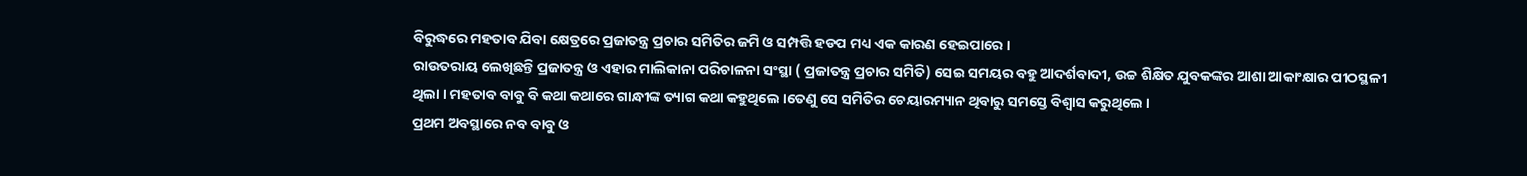ବିରୁଦ୍ଧରେ ମହତାବ ଯିବା କ୍ଷେତ୍ରରେ ପ୍ରଜାତନ୍ତ୍ର ପ୍ରଚାର ସମିତିର ଜମି ଓ ସମ୍ପତ୍ତି ହଡପ ମଧ୍ୟ ଏକ କାରଣ ହେଇପାରେ ।
ରାଉତରାୟ ଲେଖିଛନ୍ତି ପ୍ରଜାତନ୍ତ୍ର ଓ ଏହାର ମାଲିକାନା ପରିଚାଳନା ସଂସ୍ଥା ( ପ୍ରଜାତନ୍ତ୍ର ପ୍ରଚାର ସମିତି) ସେଇ ସମୟର ବହୁ ଆଦର୍ଶବାଦୀ, ଉଚ୍ଚ ଶିକ୍ଷିତ ଯୁବକଙ୍କର ଆଶା ଆକାଂକ୍ଷାର ପୀଠସ୍ଥଳୀ ଥିଲା । ମହତାବ ବାବୁ ବି କଥା କଥାରେ ଗାନ୍ଧୀଙ୍କ ତ୍ୟାଗ କଥା କହୁଥିଲେ ।ତେଣୁ ସେ ସମିତିର ଚେୟାରମ୍ୟାନ ଥିବାରୁ ସମସ୍ତେ ବିଶ୍ୱାସ କରୁଥିଲେ ।
ପ୍ରଥମ ଅବସ୍ଥାରେ ନବ ବାବୁ ଓ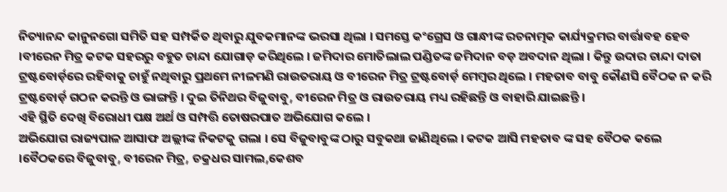ନିତ୍ୟାନନ୍ଦ କାନୁନଗୋ ସମିତି ସହ ସମ୍ପର୍କିତ ଥିବାରୁ ଯୁବକମାନଙ୍କ ଭରସା ଥିଲା । ସମସ୍ତେ କଂଗ୍ରେସ ଓ ଗାନ୍ଧୀଙ୍କ ରଚନାତ୍ମକ କାର୍ଯ୍ୟକ୍ରମର ବାର୍ତ୍ତାବହ ହେବ ।ବୀରେନ ମିତ୍ର କଟକ ସହରରୁ ବହୁତ ଚାନ୍ଦା ଯୋଗାଡ଼ କରିଥିଲେ । ଜମିଦାର ମୋତିଲାଲ ପଣ୍ଡିତଙ୍କ ଜମିଦାନ ବଡ଼ ଅବଦାନ ଥିଲା । କିନ୍ତୁ ଉଦାର ଚାନ୍ଦା ଦାତା ଟ୍ରଷ୍ଟବୋର୍ଡ଼ରେ ରହିବାକୁ ଚାହୁଁ ନଥିବାରୁ ପ୍ରଥମେ ନୀଳମଣି ରାଉତରାୟ ଓ ବୀରେନ ମିତ୍ର ଟ୍ରଷ୍ଟବୋର୍ଡ଼ ମେମ୍ବର ଥିଲେ । ମହତାବ ବାବୁ କୌଣସି ବୈଠକ ନ କରି ଟ୍ରଷ୍ଟବୋର୍ଡ଼ ଗଠନ କରନ୍ତି ଓ ଭାଙ୍ଗନ୍ତି । ଦୁଇ ତିନିଥର ବିଜୁବାବୁ, ବୀରେନ ମିତ୍ର ଓ ରାଉତରାୟ ମଧ୍ୟ ରହିଛନ୍ତି ଓ ବାହାରି ଯାଇଛନ୍ତି ।
ଏହି ସ୍ଥିତି ଦେଖି ବିରୋଧୀ ପକ୍ଷ ଅର୍ଥ ଓ ସମ୍ପତ୍ତି ତୋଷରପାତ ଅଭିଯୋଗ କଲେ ।
ଅଭିଯୋଗ ରାଜ୍ୟପାଳ ଆସାଫ ଅଲ୍ଲୀଙ୍କ ନିକଟକୁ ଗଲା । ସେ ବିଜୁବାବୁଙ୍କ ଠାରୁ ସବୁକଥା ଜାଣିଥିଲେ । କଟକ ଆସି ମହତାବ ଙ୍କ ସହ ବୈଠକ କଲେ ।ବୈଠକରେ ବିଜୁବାବୁ, ବୀରେନ ମିତ୍ର, ଚକ୍ରଧର ସାମଲ,କେଶବ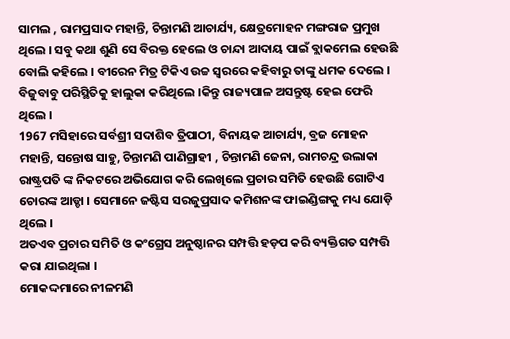ସାମଲ , ରାମପ୍ରସାଦ ମହାନ୍ତି, ଚିନ୍ତାମଣି ଆଚାର୍ଯ୍ୟ, କ୍ଷେତ୍ରମୋହନ ମଙ୍ଗରାଜ ପ୍ରମୁଖ ଥିଲେ । ସବୁ କଥା ଶୁଣି ସେ ବିରକ୍ତ ହେଲେ ଓ ଚାନ୍ଦା ଆଦାୟ ପାଇଁ ବ୍ଲାକମେଲ ହେଉଛି ବୋଲି କହିଲେ । ବୀରେନ ମିତ୍ର ଟିକିଏ ଉଚ୍ଚ ସ୍ୱରରେ କହିବାରୁ ତାଙ୍କୁ ଧମକ ଦେଲେ । ବିଜୁବାବୁ ପରିସ୍ଥିତିକୁ ହାଲୁକା କରିଥିଲେ ।କିନ୍ତୁ ରାଜ୍ୟପାଳ ଅସନ୍ତୁଷ୍ଟ ହେଇ ଫେରି ଥିଲେ ।
1967 ମସିହାରେ ସର୍ବଶ୍ରୀ ସଦାଶିବ ତ୍ରିପାଠୀ, ବିନାୟକ ଆଚାର୍ଯ୍ୟ, ବ୍ରଜ ମୋହନ ମହାନ୍ତି, ସନ୍ତୋଷ ସାହୁ, ଚିନ୍ତାମଣି ପାଣିଗ୍ରାହୀ , ଚିନ୍ତାମଣି ଜେନା, ରାମଚନ୍ଦ୍ର ଉଲାକା ରାଷ୍ଟ୍ରପତି ଙ୍କ ନିକଟରେ ଅଭିଯୋଗ କରି ଲେଖିଲେ ପ୍ରଚାର ସମିତି ହେଉଛି ଗୋଟିଏ ଚୋରଙ୍କ ଆଡ୍ଡା । ସେମାନେ ଜଷ୍ଟିସ ସରଜୁପ୍ରସାଦ କମିଶନଙ୍କ ଫାଇଣ୍ଡିଙ୍ଗକୁ ମଧ୍ୟ ଯୋଡ଼ି ଥିଲେ ।
ଅତଏବ ପ୍ରଚାର ସମିତି ଓ କଂଗ୍ରେସ ଅନୁଷ୍ଠାନର ସମ୍ପତ୍ତି ହଡ଼ପ କରି ବ୍ୟକ୍ତିଗତ ସମ୍ପତ୍ତି କରା ଯାଇଥିଲା ।
ମୋକଦ୍ଦମାରେ ନୀଳମଣି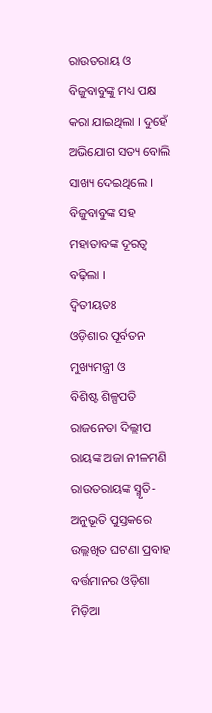ରାଉତରାୟ ଓ ବିଜୁବାବୁଙ୍କୁ ମଧ୍ୟ ପକ୍ଷ କରା ଯାଇଥିଲା । ଦୁହେଁ ଅଭିଯୋଗ ସତ୍ୟ ବୋଲି ସାଖ୍ୟ ଦେଇଥିଲେ ।
ବିଜୁବାବୁଙ୍କ ସହ ମହାତାବଙ୍କ ଦୂରତ୍ୱ ବଢ଼ିଲା ।
ଦ୍ୱିତୀୟତଃ
ଓଡ଼ିଶାର ପୂର୍ବତନ ମୁଖ୍ୟମନ୍ତ୍ରୀ ଓ
ବିଶିଷ୍ଟ ଶିଳ୍ପପତି ରାଜନେତା ଦିଲ୍ଲୀପ ରାୟଙ୍କ ଅଜା ନୀଳମଣି ରାଉତରାୟଙ୍କ ସ୍ମୃତି-ଅନୁଭୂତି ପୁସ୍ତକରେ ଉଲ୍ଲଖିତ ଘଟଣା ପ୍ରବାହ
ବର୍ତ୍ତମାନର ଓଡ଼ିଶା ମିଡ଼ିଆ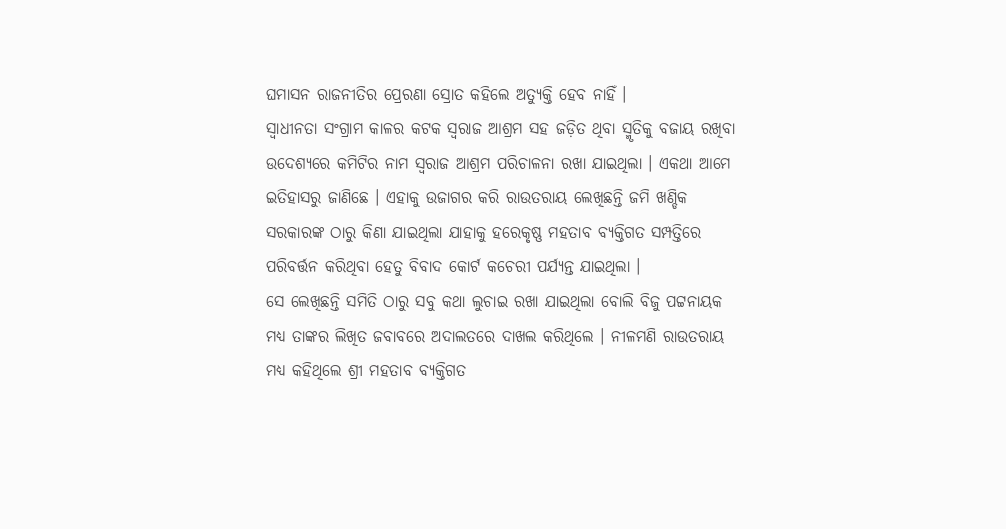ଘମାସନ ରାଜନୀତିର ପ୍ରେରଣା ସ୍ରୋତ କହିଲେ ଅତ୍ୟୁକ୍ତି ହେବ ନାହିଁ ।
ସ୍ୱାଧୀନତା ସଂଗ୍ରାମ କାଳର କଟକ ସ୍ୱରାଜ ଆଶ୍ରମ ସହ ଜଡ଼ିତ ଥିବା ସ୍ମୃତିକୁ ବଜାୟ ରଖିବା ଉଦେଶ୍ୟରେ କମିଟିର ନାମ ସ୍ୱରାଜ ଆଶ୍ରମ ପରିଚାଳନା ରଖା ଯାଇଥିଲା । ଏକଥା ଆମେ ଇତିହାସରୁ ଜାଣିଛେ । ଏହାକୁ ଉଜାଗର କରି ରାଉତରାୟ ଲେଖିଛନ୍ତି ଜମି ଖଣ୍ଡିକ ସରକାରଙ୍କ ଠାରୁ କିଣା ଯାଇଥିଲା ଯାହାକୁ ହରେକୃଷ୍ଣ ମହତାବ ବ୍ୟକ୍ତିଗତ ସମ୍ପତ୍ତିରେ ପରିବର୍ତ୍ତନ କରିଥିବା ହେତୁ ବିବାଦ କୋର୍ଟ କଚେରୀ ପର୍ଯ୍ୟନ୍ତ ଯାଇଥିଲା ।
ସେ ଲେଖିଛନ୍ତି ସମିତି ଠାରୁ ସବୁ କଥା ଲୁଚାଇ ରଖା ଯାଇଥିଲା ବୋଲି ବିଜୁ ପଟ୍ଟନାୟକ ମଧ୍ୟ ତାଙ୍କର ଲିଖିତ ଜବାବରେ ଅଦାଲତରେ ଦାଖଲ କରିଥିଲେ । ନୀଳମଣି ରାଉତରାୟ ମଧ୍ୟ କହିଥିଲେ ଶ୍ରୀ ମହତାବ ବ୍ୟକ୍ତିଗତ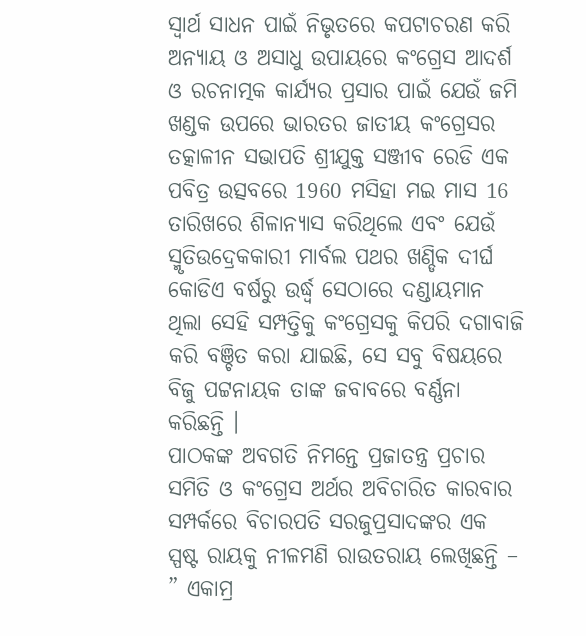ସ୍ୱାର୍ଥ ସାଧନ ପାଇଁ ନିଭୃତରେ କପଟାଚରଣ କରି ଅନ୍ୟାୟ ଓ ଅସାଧୁ ଉପାୟରେ କଂଗ୍ରେସ ଆଦର୍ଶ ଓ ରଚନାତ୍ମକ କାର୍ଯ୍ୟର ପ୍ରସାର ପାଇଁ ଯେଉଁ ଜମି ଖଣ୍ଡକ ଉପରେ ଭାରତର ଜାତୀୟ କଂଗ୍ରେସର ତତ୍କାଳୀନ ସଭାପତି ଶ୍ରୀଯୁକ୍ତ ସଞ୍ଜୀବ ରେଡି ଏକ ପବିତ୍ର ଉତ୍ସବରେ 1960 ମସିହା ମଇ ମାସ 16 ତାରିଖରେ ଶିଳାନ୍ୟାସ କରିଥିଲେ ଏବଂ ଯେଉଁ ସ୍ମୃତିଉଦ୍ରେକକାରୀ ମାର୍ବଲ ପଥର ଖଣ୍ଡିକ ଦୀର୍ଘ କୋଡିଏ ବର୍ଷରୁ ଉର୍ଦ୍ଧ୍ବ ସେଠାରେ ଦଣ୍ଡାୟମାନ ଥିଲା ସେହି ସମ୍ପତ୍ତିକୁ କଂଗ୍ରେସକୁ କିପରି ଦଗାବାଜି କରି ବଞ୍ଚିତ କରା ଯାଇଛି, ସେ ସବୁ ବିଷୟରେ ବିଜୁ ପଟ୍ଟନାୟକ ତାଙ୍କ ଜବାବରେ ବର୍ଣ୍ଣନା କରିଛନ୍ତି ।
ପାଠକଙ୍କ ଅବଗତି ନିମନ୍ତେ ପ୍ରଜାତନ୍ତ୍ର ପ୍ରଚାର ସମିତି ଓ କଂଗ୍ରେସ ଅର୍ଥର ଅବିଚାରିତ କାରବାର ସମ୍ପର୍କରେ ବିଚାରପତି ସରଜୁପ୍ରସାଦଙ୍କର ଏକ ସ୍ପଷ୍ଟ ରାୟକୁ ନୀଳମଣି ରାଉତରାୟ ଲେଖିଛନ୍ତି –
” ଏକାମ୍ର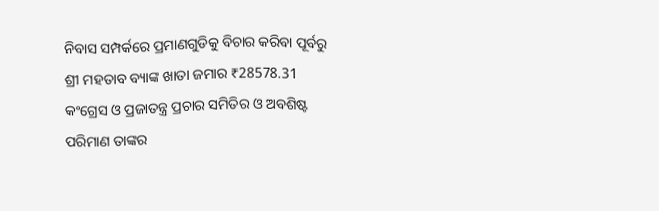ନିବାସ ସମ୍ପର୍କରେ ପ୍ରମାଣଗୁଡିକୁ ବିଚାର କରିବା ପୂର୍ବରୁ ଶ୍ରୀ ମହତାବ ବ୍ୟାଙ୍କ ଖାତା ଜମାର ₹28578.31 କଂଗ୍ରେସ ଓ ପ୍ରଜାତନ୍ତ୍ର ପ୍ରଚାର ସମିତିର ଓ ଅବଶିଷ୍ଟ ପରିମାଣ ତାଙ୍କର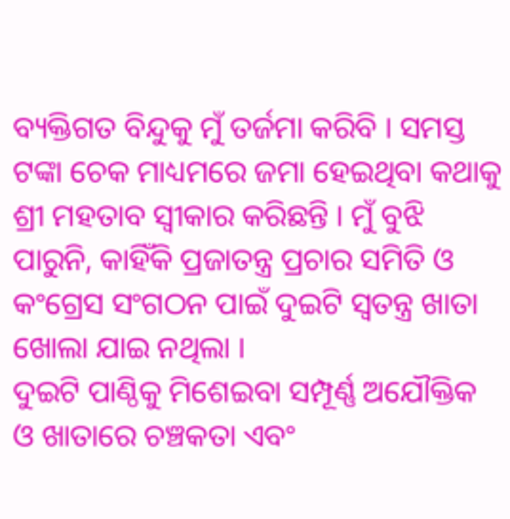ବ୍ୟକ୍ତିଗତ ବିନ୍ଦୁକୁ ମୁଁ ତର୍ଜମା କରିବି । ସମସ୍ତ ଟଙ୍କା ଚେକ ମାଧ୍ୟମରେ ଜମା ହେଇଥିବା କଥାକୁ ଶ୍ରୀ ମହତାବ ସ୍ୱୀକାର କରିଛନ୍ତି । ମୁଁ ବୁଝି ପାରୁନି, କାହିଁକି ପ୍ରଜାତନ୍ତ୍ର ପ୍ରଚାର ସମିତି ଓ କଂଗ୍ରେସ ସଂଗଠନ ପାଇଁ ଦୁଇଟି ସ୍ୱତନ୍ତ୍ର ଖାତା ଖୋଲା ଯାଇ ନଥିଲା ।
ଦୁଇଟି ପାଣ୍ଠିକୁ ମିଶେଇବା ସମ୍ପୂର୍ଣ୍ଣ ଅଯୌକ୍ତିକ ଓ ଖାତାରେ ଚଞ୍ଚକତା ଏବଂ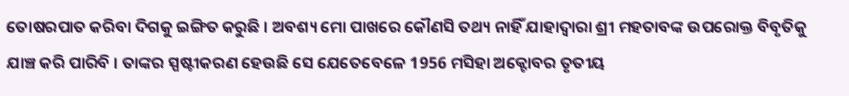ତୋଷରପାତ କରିବା ଦିଗକୁ ଇଙ୍ଗିତ କରୁଛି । ଅବଶ୍ୟ ମୋ ପାଖରେ କୌଣସି ତଥ୍ୟ ନାହିଁ ଯାହାଦ୍ୱାରା ଶ୍ରୀ ମହତାବଙ୍କ ଉପରୋକ୍ତ ବିବୃତିକୁ ଯାଞ୍ଚ କରି ପାରିବି । ତାଙ୍କର ସ୍ପଷ୍ଟୀକରଣ ହେଉଛି ସେ ଯେତେବେଳେ 1956 ମସିହା ଅକ୍ଟୋବର ତୃତୀୟ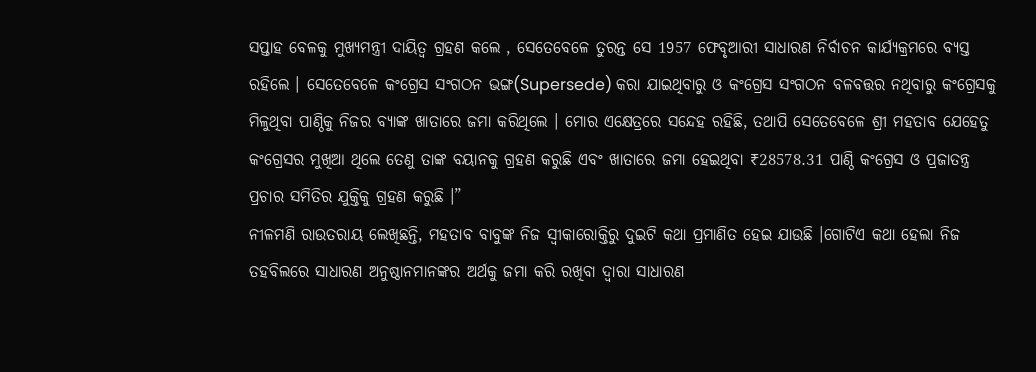ସପ୍ତାହ ବେଳକୁ ମୁଖ୍ୟମନ୍ତ୍ରୀ ଦାୟିତ୍ୱ ଗ୍ରହଣ କଲେ , ସେତେବେଳେ ତୁରନ୍ତ ସେ 1957 ଫେବୃଆରୀ ସାଧାରଣ ନିର୍ବାଚନ କାର୍ଯ୍ୟକ୍ରମରେ ବ୍ୟସ୍ତ ରହିଲେ । ସେତେବେଳେ କଂଗ୍ରେସ ସଂଗଠନ ଭଙ୍ଗ(Supersede) କରା ଯାଇଥିବାରୁ ଓ କଂଗ୍ରେସ ସଂଗଠନ ବଳବତ୍ତର ନଥିବାରୁ କଂଗ୍ରେସକୁ ମିଳୁଥିବା ପାଣ୍ଠିକୁ ନିଜର ବ୍ୟାଙ୍କ ଖାତାରେ ଜମା କରିଥିଲେ । ମୋର ଏକ୍ଷେତ୍ରରେ ସନ୍ଦେହ ରହିଛି, ତଥାପି ସେତେବେଳେ ଶ୍ରୀ ମହତାବ ଯେହେତୁ କଂଗ୍ରେସର ମୁଖିଆ ଥିଲେ ତେଣୁ ତାଙ୍କ ବୟାନକୁ ଗ୍ରହଣ କରୁଛି ଏବଂ ଖାତାରେ ଜମା ହେଇଥିବା ₹28578.31 ପାଣ୍ଠି କଂଗ୍ରେସ ଓ ପ୍ରଜାତନ୍ତ୍ର ପ୍ରଚାର ସମିତିର ଯୁକ୍ତିକୁ ଗ୍ରହଣ କରୁଛି ।”
ନୀଳମଣି ରାଉତରାୟ ଲେଖିଛନ୍ତି, ମହତାବ ବାବୁଙ୍କ ନିଜ ସ୍ବୀକାରୋକ୍ତିରୁ ଦୁଇଟି କଥା ପ୍ରମାଣିତ ହେଇ ଯାଉଛି ।ଗୋଟିଏ କଥା ହେଲା ନିଜ ତହବିଲରେ ସାଧାରଣ ଅନୁଷ୍ଠାନମାନଙ୍କର ଅର୍ଥକୁ ଜମା କରି ରଖିବା ଦ୍ୱାରା ସାଧାରଣ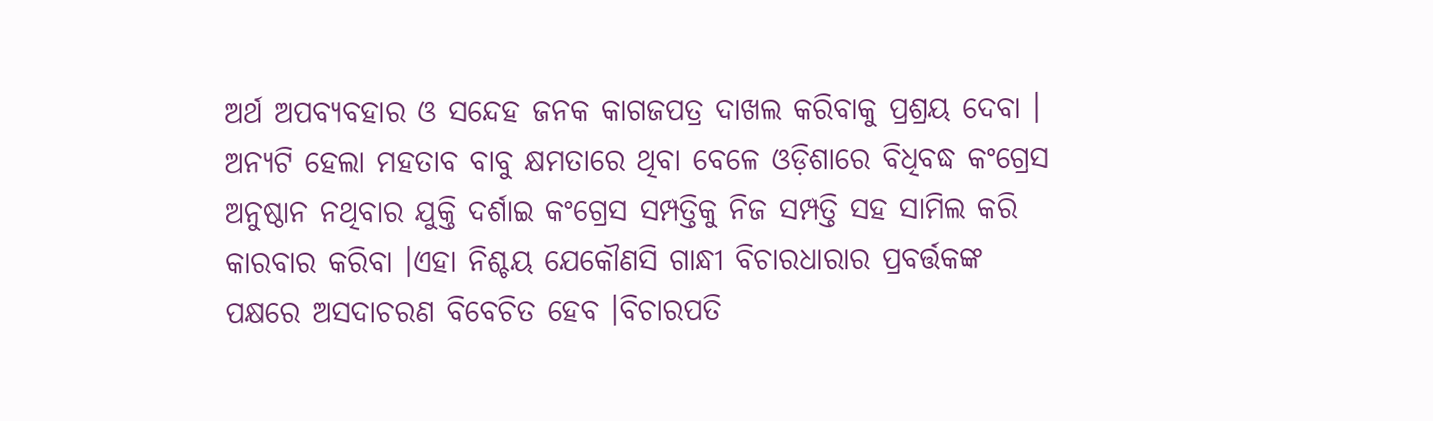ଅର୍ଥ ଅପବ୍ୟବହାର ଓ ସନ୍ଦେହ ଜନକ କାଗଜପତ୍ର ଦାଖଲ କରିବାକୁ ପ୍ରଶ୍ରୟ ଦେବା । ଅନ୍ୟଟି ହେଲା ମହତାବ ବାବୁ କ୍ଷମତାରେ ଥିବା ବେଳେ ଓଡ଼ିଶାରେ ବିଧିବଦ୍ଧ କଂଗ୍ରେସ ଅନୁଷ୍ଠାନ ନଥିବାର ଯୁକ୍ତି ଦର୍ଶାଇ କଂଗ୍ରେସ ସମ୍ପତ୍ତିକୁ ନିଜ ସମ୍ପତ୍ତି ସହ ସାମିଲ କରି କାରବାର କରିବା ।ଏହା ନିଶ୍ଚୟ ଯେକୌଣସି ଗାନ୍ଧୀ ବିଚାରଧାରାର ପ୍ରବର୍ତ୍ତକଙ୍କ ପକ୍ଷରେ ଅସଦାଚରଣ ବିବେଚିତ ହେବ ।ବିଚାରପତି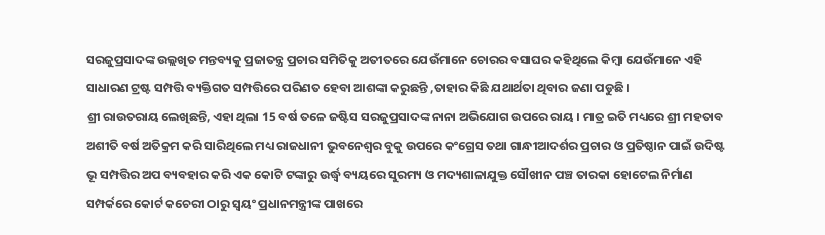ସରଜୁପ୍ରସାଦଙ୍କ ଉଲ୍ଲଖିତ ମନ୍ତବ୍ୟକୁ ପ୍ରଜାତନ୍ତ୍ର ପ୍ରଚାର ସମିତିକୁ ଅତୀତରେ ଯେଉଁମାନେ ଚୋରର ବସାଘର କହିଥିଲେ କିମ୍ବା ଯେଉଁମାନେ ଏହି ସାଧାରଣ ଟ୍ରଷ୍ଟ ସମ୍ପତ୍ତି ବ୍ୟକ୍ତିଗତ ସମ୍ପତ୍ତିରେ ପରିଣତ ହେବା ଆଶଙ୍କା କରୁଛନ୍ତି ,ତାହାର କିଛି ଯଥାର୍ଥତା ଥିବାର ଜଣା ପଡୁଛି ।
ଶ୍ରୀ ରାଉତରାୟ ଲେଖିଛନ୍ତି, ଏହା ଥିଲା 15 ବର୍ଷ ତଳେ ଜଷ୍ଟିସ ସରଜୁପ୍ରସାଦଙ୍କ ନାନା ଅଭିଯୋଗ ଉପରେ ରାୟ । ମାତ୍ର ଇତି ମଧ୍ୟରେ ଶ୍ରୀ ମହତାବ ଅଶୀତି ବର୍ଷ ଅତିକ୍ରମ କରି ସାରିଥିଲେ ମଧ୍ୟ ରାଜଧାନୀ ଭୁବନେଶ୍ବର ବୁକୁ ଉପରେ କଂଗ୍ରେସ ତଥା ଗାନ୍ଧୀଆଦର୍ଶର ପ୍ରଚାର ଓ ପ୍ରତିଷ୍ଠାନ ପାଇଁ ଉଦିଷ୍ଟ ଭୂ ସମ୍ପତ୍ତିର ଅପ ବ୍ୟବହାର କରି ଏକ କୋଟି ଟଙ୍କାରୁ ଉର୍ଦ୍ଧ୍ବ ବ୍ୟୟରେ ସୁରମ୍ୟ ଓ ମଦ୍ୟଶାଳାଯୁକ୍ତ ସୌଖୀନ ପଞ୍ଚ ତାରକା ହୋଟେଲ ନିର୍ମାଣ ସମ୍ପର୍କରେ କୋର୍ଟ କଚେରୀ ଠାରୁ ସ୍ୱୟଂ ପ୍ରଧାନମନ୍ତ୍ରୀଙ୍କ ପାଖରେ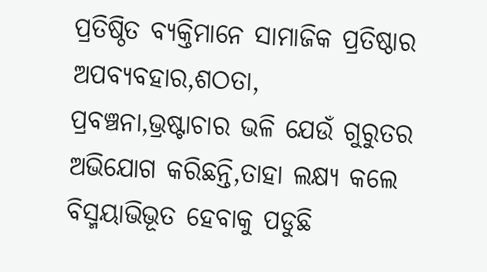ପ୍ରତିଷ୍ଠିତ ବ୍ୟକ୍ତିମାନେ ସାମାଜିକ ପ୍ରତିଷ୍ଠାର ଅପବ୍ୟବହାର,ଶଠତା,
ପ୍ରବଞ୍ଚନା,ଭ୍ରଷ୍ଟାଚାର ଭଳି ଯେଉଁ ଗୁରୁତର ଅଭିଯୋଗ କରିଛନ୍ତି,ତାହା ଲକ୍ଷ୍ୟ କଲେ ବିସ୍ମୟାଭିଭୂତ ହେବାକୁ ପଡୁଛି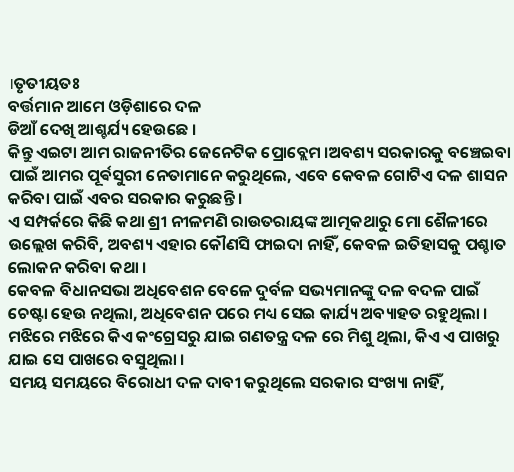।ତୃତୀୟତଃ
ବର୍ତ୍ତମାନ ଆମେ ଓଡ଼ିଶାରେ ଦଳ
ଡିଆଁ ଦେଖି ଆଶ୍ଚର୍ଯ୍ୟ ହେଉଛେ ।
କିନ୍ତୁ ଏଇଟା ଆମ ରାଜନୀତିର ଜେନେଟିକ ପ୍ରୋବ୍ଲେମ ।ଅବଶ୍ୟ ସରକାରକୁ ବଞ୍ଚେଇବା ପାଇଁ ଆମର ପୂର୍ଵସୁରୀ ନେତାମାନେ କରୁଥିଲେ, ଏବେ କେବଳ ଗୋଟିଏ ଦଳ ଶାସନ କରିବା ପାଇଁ ଏବର ସରକାର କରୁଛନ୍ତି ।
ଏ ସମ୍ପର୍କରେ କିଛି କଥା ଶ୍ରୀ ନୀଳମଣି ରାଉତରାୟଙ୍କ ଆତ୍ମକଥାରୁ ମୋ ଶୈଳୀରେ ଉଲ୍ଲେଖ କରିବି, ଅବଶ୍ୟ ଏହାର କୌଣସି ଫାଇଦା ନାହିଁ, କେବଳ ଇତିହାସକୁ ପଶ୍ଚାତ ଲୋକନ କରିବା କଥା ।
କେବଳ ବିଧାନସଭା ଅଧିବେଶନ ବେଳେ ଦୁର୍ବଳ ସଭ୍ୟମାନଙ୍କୁ ଦଳ ବଦଳ ପାଇଁ ଚେଷ୍ଟା ହେଉ ନଥିଲା, ଅଧିବେଶନ ପରେ ମଧ୍ୟ ସେଇ କାର୍ଯ୍ୟ ଅବ୍ୟାହତ ରହୁଥିଲା । ମଝିରେ ମଝିରେ କିଏ କଂଗ୍ରେସରୁ ଯାଇ ଗଣତନ୍ତ୍ର ଦଳ ରେ ମିଶୁ ଥିଲା, କିଏ ଏ ପାଖରୁ ଯାଇ ସେ ପାଖରେ ବସୁଥିଲା ।
ସମୟ ସମୟରେ ବିରୋଧୀ ଦଳ ଦାବୀ କରୁଥିଲେ ସରକାର ସଂଖ୍ୟା ନାହିଁ,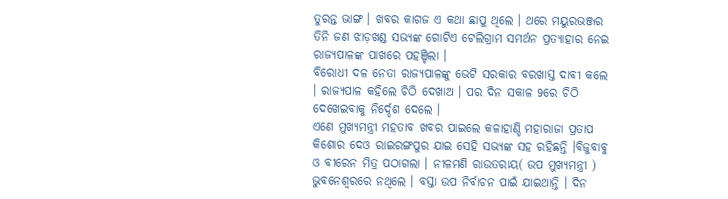ତୁରନ୍ତ ଭାଙ୍ଗ । ଖବର କାଗଜ ଏ କଥା ଛାପୁ ଥିଲେ । ଥରେ ମୟୁରଭଞ୍ଜର ତିନି ଜଣ ଝାଡ଼ଖଣ୍ଡ ସଭ୍ୟଙ୍କ ଗୋଟିଏ ଟେଲିଗ୍ରାମ ସମର୍ଥନ ପ୍ରତ୍ୟାହାର ନେଇ ରାଜ୍ୟପାଳଙ୍କ ପାଖରେ ପହଞ୍ଚିଲା ।
ବିରୋଧୀ ଦଳ ନେତା ରାଜ୍ୟପାଳଙ୍କୁ ଭେଟି ସରକାର ବରଖାସ୍ତ ଦାବୀ କଲେ । ରାଜ୍ୟପାଳ କହିଲେ ଚିଠି ଦେଖାଅ । ପର ଦିନ ସକାଳ 9ରେ ଚିଠି ଦେଖେଇବାକୁ ନିର୍ଦ୍ଦେଶ ଦେଲେ ।
ଏଣେ ମୁଖ୍ୟମନ୍ତ୍ରୀ ମହତାବ ଖବର ପାଇଲେ କଳାହାଣ୍ଡି ମହାରାଜା ପ୍ରତାପ କିଶୋର ଦେଓ ରାଇରଙ୍ଗପୁର ଯାଇ ସେହି ସଭ୍ୟଙ୍କ ସହ ରହିଛନ୍ତି ।ବିଜୁବାବୁ ଓ ବୀରେନ ମିତ୍ର ପଠାଗଲା । ନୀଳମଣି ରାଉତରାୟ( ଉପ ମୁଖ୍ୟମନ୍ତ୍ରୀ ) ଭୁବନେଶ୍ୱରରେ ନଥିଲେ । ବସ୍ତା ଉପ ନିର୍ବାଚନ ପାଇଁ ଯାଇଥାନ୍ତି । ଦିନ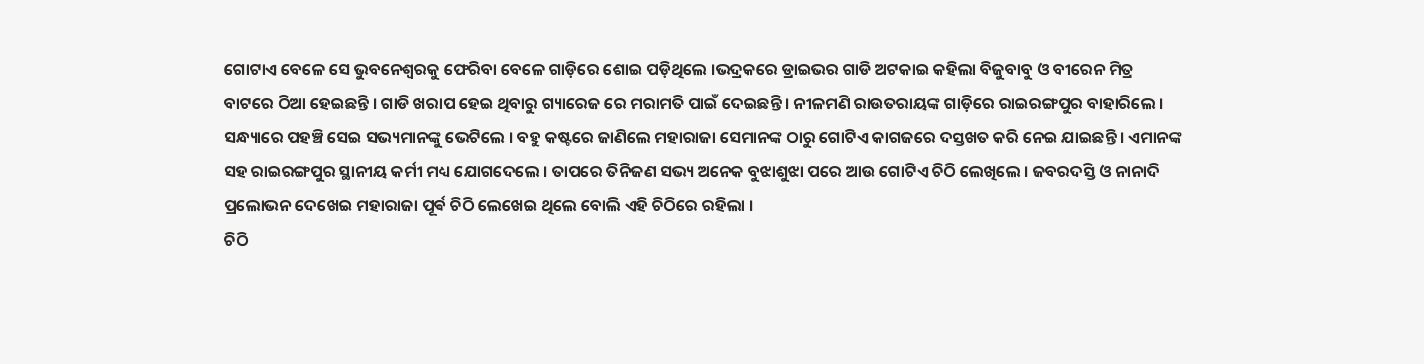ଗୋଟାଏ ବେଳେ ସେ ଭୁବନେଶ୍ବରକୁ ଫେରିବା ବେଳେ ଗାଡ଼ିରେ ଶୋଇ ପଡ଼ିଥିଲେ ।ଭଦ୍ରକରେ ଡ୍ରାଇଭର ଗାଡି ଅଟକାଇ କହିଲା ବିଜୁବାବୁ ଓ ବୀରେନ ମିତ୍ର
ବାଟରେ ଠିଆ ହେଇଛନ୍ତି । ଗାଡି ଖରାପ ହେଇ ଥିବାରୁ ଗ୍ୟାରେଜ ରେ ମରାମତି ପାଇଁ ଦେଇଛନ୍ତି । ନୀଳମଣି ରାଉତରାୟଙ୍କ ଗାଡ଼ିରେ ରାଇରଙ୍ଗପୁର ବାହାରିଲେ । ସନ୍ଧ୍ୟାରେ ପହଞ୍ଚି ସେଇ ସଭ୍ୟମାନଙ୍କୁ ଭେଟିଲେ । ବହୁ କଷ୍ଟରେ ଜାଣିଲେ ମହାରାଜା ସେମାନଙ୍କ ଠାରୁ ଗୋଟିଏ କାଗଜରେ ଦସ୍ତଖତ କରି ନେଇ ଯାଇଛନ୍ତି । ଏମାନଙ୍କ ସହ ରାଇରଙ୍ଗପୁର ସ୍ଥାନୀୟ କର୍ମୀ ମଧ୍ୟ ଯୋଗଦେଲେ । ତାପରେ ତିନିଜଣ ସଭ୍ୟ ଅନେକ ବୁଝାଶୁଝା ପରେ ଆଉ ଗୋଟିଏ ଚିଠି ଲେଖିଲେ । ଜବରଦସ୍ତି ଓ ନାନାଦି ପ୍ରଲୋଭନ ଦେଖେଇ ମହାରାଜା ପୂର୍ଵ ଚିଠି ଲେଖେଇ ଥିଲେ ବୋଲି ଏହି ଚିଠିରେ ରହିଲା ।
ଚିଠି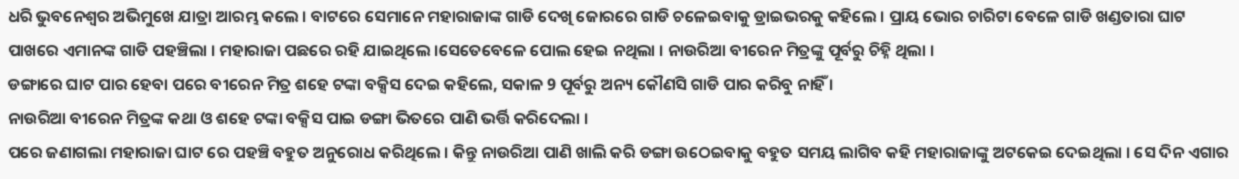ଧରି ଭୁବନେଶ୍ୱର ଅଭିମୁଖେ ଯାତ୍ରା ଆରମ୍ଭ କଲେ । ବାଟରେ ସେମାନେ ମହାରାଜାଙ୍କ ଗାଡି ଦେଖି ଜୋରରେ ଗାଡି ଚଳେଇବାକୁ ଡ୍ରାଇଭରକୁ କହିଲେ । ପ୍ରାୟ ଭୋର ଚାରିଟା ବେଳେ ଗାଡି ଖଣ୍ଡତାରା ଘାଟ ପାଖରେ ଏମାନଙ୍କ ଗାଡି ପହଞ୍ଚିଲା । ମହାରାଜା ପଛରେ ରହି ଯାଇଥିଲେ ।ସେତେବେଳେ ପୋଲ ହେଇ ନଥିଲା । ନାଉରିଆ ବୀରେନ ମିତ୍ରଙ୍କୁ ପୂର୍ବରୁ ଚିହ୍ନି ଥିଲା ।
ଡଙ୍ଗାରେ ଘାଟ ପାର ହେବା ପରେ ବୀରେନ ମିତ୍ର ଶହେ ଟଙ୍କା ବକ୍ସିସ ଦେଇ କହିଲେ, ସକାଳ 9 ପୂର୍ବରୁ ଅନ୍ୟ କୌଣସି ଗାଡି ପାର କରିବୁ ନାହିଁ ।
ନାଉରିଆ ବୀରେନ ମିତ୍ରଙ୍କ କଥା ଓ ଶହେ ଟଙ୍କା ବକ୍ସିସ ପାଇ ଡଙ୍ଗା ଭିତରେ ପାଣି ଭର୍ତ୍ତି କରିଦେଲା ।
ପରେ ଜଣାଗଲା ମହାରାଜା ଘାଟ ରେ ପହଞ୍ଚି ବହୁତ ଅନୁରୋଧ କରିଥିଲେ । କିନ୍ତୁ ନାଉରିଆ ପାଣି ଖାଲି କରି ଡଙ୍ଗା ଉଠେଇବାକୁ ବହୁତ ସମୟ ଲାଗିବ କହି ମହାରାଜାଙ୍କୁ ଅଟକେଇ ଦେଇଥିଲା । ସେ ଦିନ ଏଗାର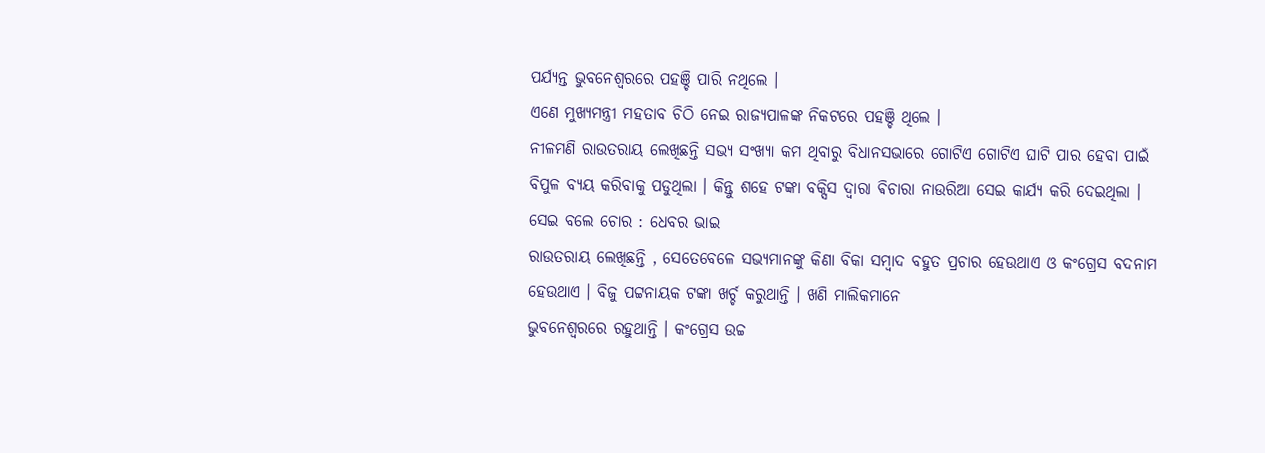ପର୍ଯ୍ୟନ୍ତ ଭୁବନେଶ୍ୱରରେ ପହଞ୍ଚି ପାରି ନଥିଲେ ।
ଏଣେ ମୁଖ୍ୟମନ୍ତ୍ରୀ ମହତାବ ଚିଠି ନେଇ ରାଜ୍ୟପାଳଙ୍କ ନିକଟରେ ପହଞ୍ଚି ଥିଲେ ।
ନୀଳମଣି ରାଉତରାୟ ଲେଖିଛନ୍ତି ସଭ୍ୟ ସଂଖ୍ୟା କମ ଥିବାରୁ ବିଧାନସଭାରେ ଗୋଟିଏ ଗୋଟିଏ ଘାଟି ପାର ହେବା ପାଇଁ ବିପୁଳ ବ୍ୟୟ କରିବାକୁ ପଡୁଥିଲା । କିନ୍ତୁ ଶହେ ଟଙ୍କା ବକ୍ସିସ ଦ୍ଵାରା ଵିଚାରା ନାଉରିଆ ସେଇ କାର୍ଯ୍ୟ କରି ଦେଇଥିଲା ।
ସେଇ ବଲେ ଚୋର : ଧେବର ଭାଇ
ରାଉତରାୟ ଲେଖିଛନ୍ତି , ସେତେବେଳେ ସଭ୍ୟମାନଙ୍କୁ କିଣା ବିକା ସମ୍ବାଦ ବହୁତ ପ୍ରଚାର ହେଉଥାଏ ଓ କଂଗ୍ରେସ ବଦନାମ ହେଉଥାଏ । ବିଜୁ ପଟ୍ଟନାୟକ ଟଙ୍କା ଖର୍ଚ୍ଚ କରୁଥାନ୍ତି । ଖଣି ମାଲିକମାନେ
ଭୁବନେଶ୍ୱରରେ ରହୁଥାନ୍ତି । କଂଗ୍ରେସ ଉଚ୍ଚ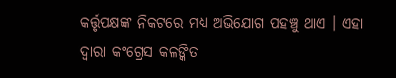କର୍ତ୍ତୃପକ୍ଷଙ୍କ ନିକଟରେ ମଧ୍ୟ ଅଭିଯୋଗ ପହଞ୍ଚୁ ଥାଏ । ଏହା ଦ୍ଵାରା କଂଗ୍ରେସ କଳଙ୍କିତ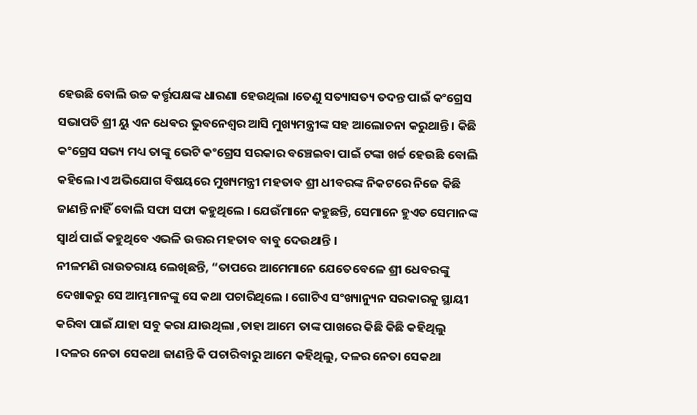ହେଉଛି ବୋଲି ଉଚ୍ଚ କର୍ତ୍ତୃପକ୍ଷଙ୍କ ଧାରଣା ହେଉଥିଲା ।ତେଣୁ ସତ୍ୟାସତ୍ୟ ତଦନ୍ତ ପାଇଁ କଂଗ୍ରେସ ସଭାପତି ଶ୍ରୀ ୟୁ ଏନ ଧେଵର ଭୁବନେଶ୍ୱର ଆସି ମୁଖ୍ୟମନ୍ତ୍ରୀଙ୍କ ସହ ଆଲୋଚନା କରୁଥାନ୍ତି । କିଛି କଂଗ୍ରେସ ସଭ୍ୟ ମଧ୍ୟ ତାଙ୍କୁ ଭେଟି କଂଗ୍ରେସ ସରକାର ବଞ୍ଚେଇବା ପାଇଁ ଟଙ୍କା ଖର୍ଚ୍ଚ ହେଉଛି ବୋଲି କହିଲେ ।ଏ ଅଭିଯୋଗ ବିଷୟରେ ମୁଖ୍ୟମନ୍ତ୍ରୀ ମହତାବ ଶ୍ରୀ ଧୀବରଙ୍କ ନିକଟରେ ନିଜେ କିଛି ଜାଣନ୍ତି ନାହିଁ ବୋଲି ସଫା ସଫା କହୁଥିଲେ । ଯେଉଁମାନେ କହୁଛନ୍ତି, ସେମାନେ ହୁଏତ ସେମାନଙ୍କ ସ୍ଵାର୍ଥ ପାଇଁ କହୁଥିବେ ଏଭଳି ଉତ୍ତର ମହତାବ ବାବୁ ଦେଉଥାନ୍ତି ।
ନୀଳମଣି ରାଉତରାୟ ଲେଖିଛନ୍ତି, “ତାପରେ ଆମେମାନେ ଯେତେବେଳେ ଶ୍ରୀ ଧେବରଙ୍କୁ ଦେଖାକରୁ ସେ ଆମ୍ଭମାନଙ୍କୁ ସେ କଥା ପଚାରିଥିଲେ । ଗୋଟିଏ ସଂଖ୍ୟାନ୍ୟୁନ ସରକାରକୁ ସ୍ଥାୟୀ କରିବା ପାଇଁ ଯାହା ସବୁ କରା ଯାଉଥିଲା ,ତାହା ଆମେ ତାଙ୍କ ପାଖରେ କିଛି କିଛି କହିଥିଲୁ ।ଦଳର ନେତା ସେକଥା ଜାଣନ୍ତି କି ପଚାରିବାରୁ ଆମେ କହିଥିଲୁ, ଦଳର ନେତା ସେକଥା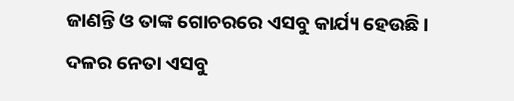ଜାଣନ୍ତି ଓ ତାଙ୍କ ଗୋଚରରେ ଏସବୁ କାର୍ଯ୍ୟ ହେଉଛି ।
ଦଳର ନେତା ଏସବୁ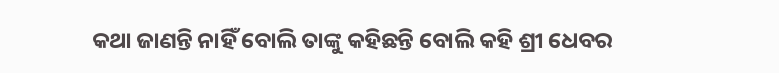କଥା ଜାଣନ୍ତି ନାହିଁ ବୋଲି ତାଙ୍କୁ କହିଛନ୍ତି ବୋଲି କହି ଶ୍ରୀ ଧେବର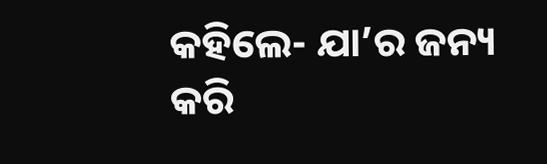କହିଲେ- ଯା’ର ଜନ୍ୟ କରି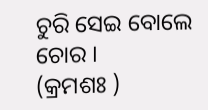ଚୁରି ସେଇ ବୋଲେ ଚୋର ।
(କ୍ରମଶଃ )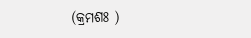(କ୍ରମଶଃ )